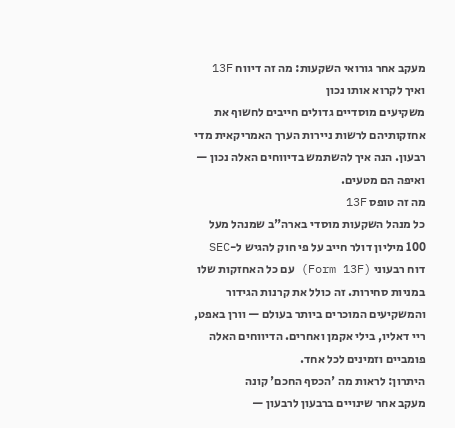מעקב אחר גורואי השקעות: מה זה דיווח 13F ואיך לקרוא אותו נכון
משקיעים מוסדיים גדולים חייבים לחשוף את אחזקותיהם לרשות ניירות הערך האמריקאית מדי רבעון. הנה איך להשתמש בדיווחים האלה נכון — ואיפה הם מטעים.
מה זה טופס 13F
כל מנהל השקעות מוסדי בארה"ב שמנהל מעל 100 מיליון דולר חייב על פי חוק להגיש ל-SEC דוח רבעוני (Form 13F) עם כל האחזקות שלו במניות סחירות. זה כולל את קרנות הגידור והמשקיעים המוכרים ביותר בעולם — וורן באפט, ריי דאליו, בילי אקמן ואחרים. הדיווחים האלה פומביים וזמינים לכל אחד.
היתרון: לראות מה 'הכסף החכם' קונה
מעקב אחר שינויים ברבעון לרבעון —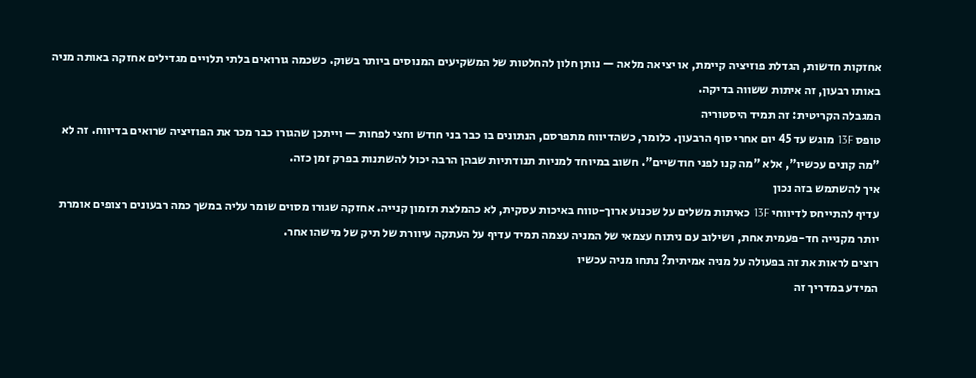אחזקות חדשות, הגדלת פוזיציה קיימת, או יציאה מלאה — נותן חלון להחלטות של המשקיעים המנוסים ביותר בשוק. כשכמה גורואים בלתי תלויים מגדילים אחזקה באותה מניה באותו רבעון, זה איתות ששווה בדיקה.
המגבלה הקריטית: זה תמיד היסטוריה
טופס 13F מוגש עד 45 יום אחרי סוף הרבעון. כלומר, כשהדיווח מתפרסם, הנתונים בו כבר בני חודש וחצי לפחות — וייתכן שהגורו כבר מכר את הפוזיציה שרואים בדיווח. זה לא "מה קונים עכשיו", אלא "מה קנו לפני חודשיים". חשוב במיוחד למניות תנודתיות שבהן הרבה יכול להשתנות בפרק זמן כזה.
איך להשתמש בזה נכון
עדיף להתייחס לדיווחי 13F כאיתות משלים על שכנוע ארוך-טווח באיכות עסקית, לא כהמלצת תזמון קנייה. אחזקה שגורו מסוים שומר עליה במשך כמה רבעונים רצופים אומרת יותר מקנייה חד-פעמית אחת, ושילוב עם ניתוח עצמאי של המניה עצמה תמיד עדיף על העתקה עיוורת של תיק של מישהו אחר.
רוצים לראות את זה בפעולה על מניה אמיתית? נתחו מניה עכשיו
המידע במדריך זה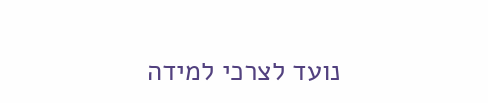נועד לצרכי למידה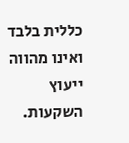כללית בלבד ואינו מהווה ייעוץ השקעות.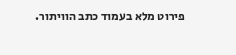פירוט מלא בעמוד כתב הוויתור.